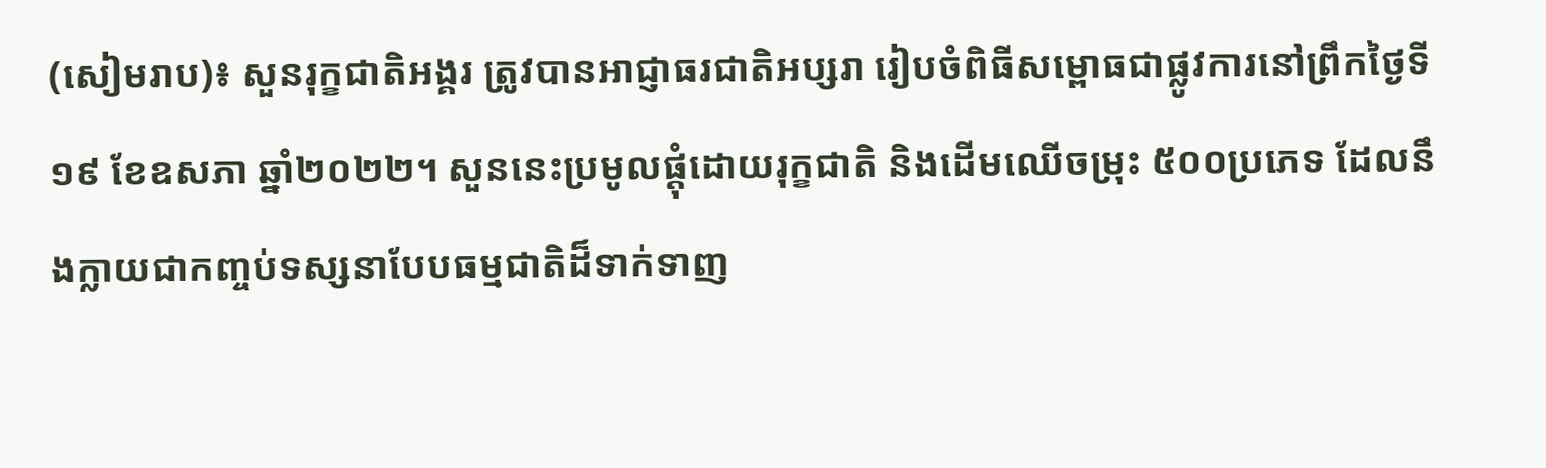(សៀមរាប)៖ សួនរុក្ខជាតិអង្គរ ត្រូវបានអាជ្ញាធរជាតិអប្សរា រៀបចំពិធីសម្ពោធជាផ្លូវការនៅព្រឹកថ្ងៃទី១៩ ខែឧសភា ឆ្នាំ២០២២។ សួននេះប្រមូលផ្តុំដោយរុក្ខជាតិ និងដើមឈើចម្រុះ ៥០០ប្រភេទ ដែលនឹងក្លាយជាកញ្ចប់ទស្សនាបែបធម្មជាតិដ៏ទាក់ទាញ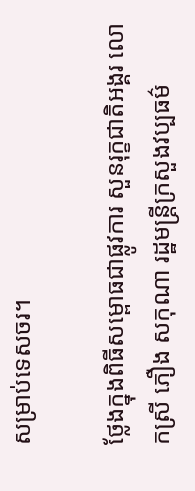សម្រាប់ទេសចរ។

ថ្លែងក្នុងពិធីសម្ពោធជាផ្លូវការ សួនរុក្ខជាតិអង្គរ លោកស្រី ភឿង សកុណា រដ្ឋមន្រ្តីក្រសួងវប្បធម៌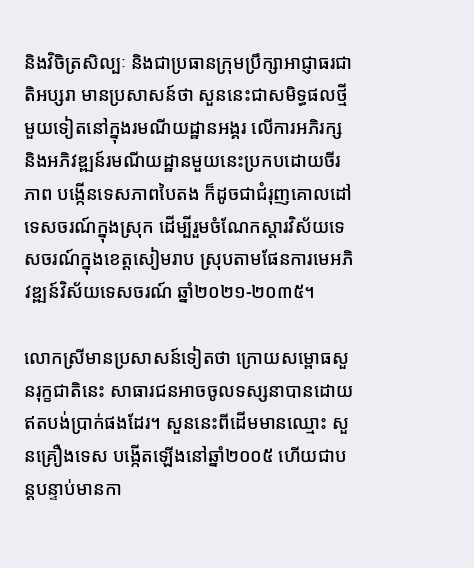និងវិចិត្រសិល្បៈ និងជាប្រធានក្រុមប្រឹក្សាអាជ្ញាធរជាតិអប្សរា មានប្រសាសន៍ថា សួននេះជាសមិទ្ធផលថ្មីមួយទៀតនៅក្នុងរមណីយដ្ឋានអង្គរ លើការអភិរក្ស និងអភិវឌ្ឍន៍រមណីយដ្ឋានមួយនេះប្រកបដោយចីរភាព បង្កើនទេសភាពបៃតង ក៏ដូចជាជំរុញគោលដៅទេសចរណ៍ក្នុងស្រុក ដើម្បីរួមចំណែកស្ដារវិស័យទេសចរណ៍ក្នុងខេត្តសៀមរាប ស្រុបតាមផែនការមេអភិវឌ្ឍន៍វិស័យទេសចរណ៍ ឆ្នាំ២០២១-២០៣៥។

លោកស្រីមានប្រសាសន៍ទៀតថា ក្រោយសម្ពោធសួនរុក្ខជាតិនេះ សាធារជនអាចចូលទស្សនាបានដោយឥតបង់ប្រាក់ផងដែរ។ សួននេះពីដើមមានឈ្មោះ សួនគ្រឿងទេស បង្កើតឡើងនៅឆ្នាំ២០០៥ ហើយជាបន្តបន្ទាប់មានកា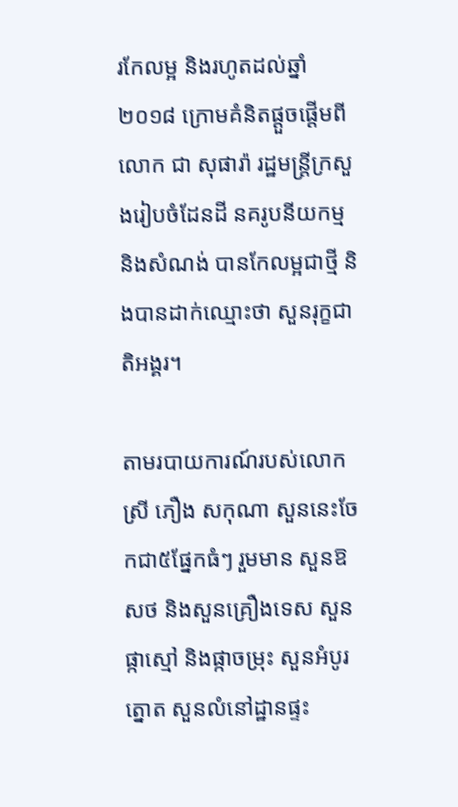រកែលម្អ និងរហូតដល់ឆ្នាំ២០១៨ ក្រោមគំនិតផ្តួចផ្តើមពីលោក ជា សុផារ៉ា រដ្ឋមន្រ្តីក្រសួងរៀបចំដែនដី នគរូបនីយកម្ម និងសំណង់ បានកែលម្អជាថ្មី និងបានដាក់ឈ្មោះថា សួនរុក្ខជាតិអង្គរ។

តាមរបាយការណ៍របស់លោកស្រី ភឿង សកុណា សួននេះចែកជា៥ផ្នែកធំៗ រួមមាន សួនឱសថ និងសួនគ្រឿងទេស សួនផ្កាស្មៅ និងផ្កាចម្រុះ សួនអំបូរត្នោត សួនលំនៅដ្ឋានផ្ទះ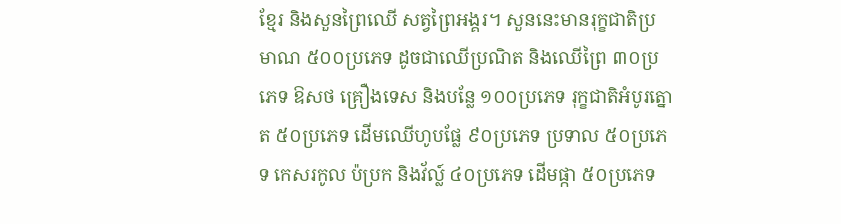ខ្មែរ និងសួនព្រៃឈើ សត្វព្រៃអង្គរ។ សួននេះមានរុក្ខជាតិប្រមាណ ៥០០ប្រភេទ ដូចជាឈើប្រណិត និងឈើព្រៃ ៣០ប្រភេទ ឱសថ គ្រឿងទេស និងបន្លែ ១០០ប្រភេទ រុក្ខជាតិអំបូរត្នោត ៥០ប្រភេទ ដើមឈើហូបផ្លែ ៩០ប្រភេទ ប្រទាល ៥០ប្រភេទ កេសរកូល ប៉ប្រក និងវ័ល្ល៍ ៤០ប្រភេទ ដើមផ្កា ៥០ប្រភេទ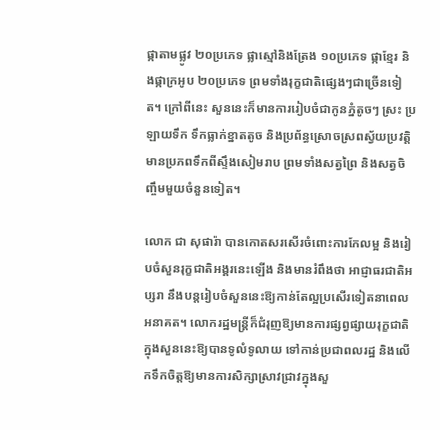ផ្កាតាមផ្លូវ ២០ប្រភេទ ផ្លាស្មៅនិងត្រែង ១០ប្រភេទ ផ្កាខ្មែរ និងផ្កាក្រអូប ២០ប្រភេទ ព្រមទាំងរុក្ខជាតិផ្សេងៗជាច្រើនទៀត។ ក្រៅពីនេះ សួននេះក៏មានការរៀបចំជាកូនភ្នំតូចៗ ស្រះ ប្រឡាយទឹក ទឹកធ្លាក់ខ្នាតតូច និងប្រព័ន្ធស្រោចស្រពស្វ័យប្រវត្តិ មានប្រភពទឹកពីស្ទឹងសៀមរាប ព្រមទាំងសត្វព្រៃ និងសត្វចិញ្ចឹមមួយចំនួនទៀត។

លោក ជា សុផារ៉ា បានកោតសរសើរចំពោះការកែលម្អ និងរៀបចំសួនរុក្ខជាតិអង្គរនេះឡើង និងមានរំពឹងថា អាជ្ញាធរជាតិអប្សរា នឹងបន្តរៀបចំសួននេះឱ្យកាន់តែល្អប្រសើរទៀតនាពេលអនាគត។ លោករដ្ឋមន្រ្តីក៏ជំរុញឱ្យមានការផ្សព្វផ្សាយរុក្ខជាតិក្នុងសួននេះឱ្យបានទូលំទូលាយ ទៅកាន់ប្រជាពលរដ្ឋ និងលើកទឹកចិត្តឱ្យមានការសិក្សាស្រាវជ្រាវក្នុងសួ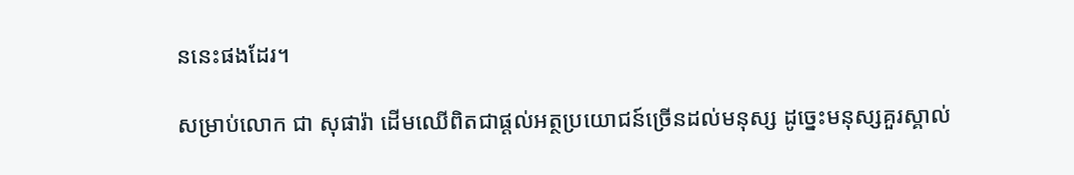ននេះផងដែរ។

សម្រាប់លោក ជា សុផារ៉ា ដើមឈើពិតជាផ្តល់អត្ថប្រយោជន៍ច្រើនដល់មនុស្ស ដូច្នេះមនុស្សគួរស្គាល់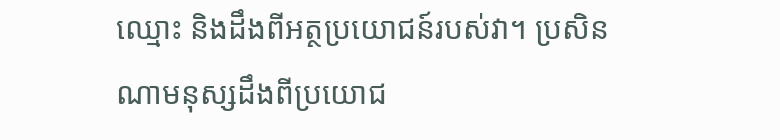ឈ្មោះ និងដឹងពីអត្ថប្រយោជន៍របស់វា។ ប្រសិនណាមនុស្សដឹងពីប្រយោជ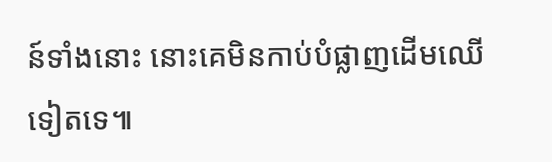ន៍ទាំងនោះ នោះគេមិនកាប់បំផ្លាញដើមឈើទៀតទេ៕